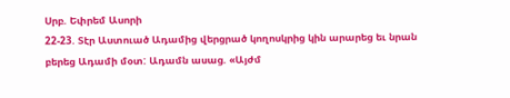Սրբ. Եփրեմ Ասորի
22-23. Տէր Աստուած Ադամից վերցրած կողոսկրից կին արարեց եւ նրան բերեց Ադամի մօտ: Ադամն ասաց. «Այժմ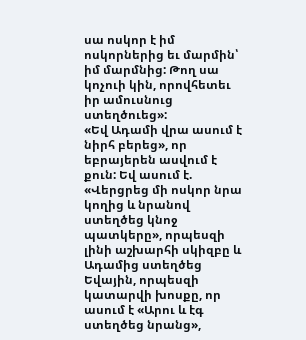սա ոսկոր է իմ ոսկորներից եւ մարմին՝ իմ մարմնից: Թող սա կոչուի կին, որովհետեւ իր ամուսնուց ստեղծուեց»:
«Եվ Ադամի վրա ասում է նիրհ բերեց», որ եբրայերեն ասվում է քուն: Եվ ասում է. «Վերցրեց մի ոսկոր նրա կողից և նրանով ստեղծեց կնոջ պատկերը», որպեսզի լինի աշխարհի սկիզբը և Ադամից ստեղծեց Եվային, որպեսզի կատարվի խոսքը, որ ասում է «Արու և էգ ստեղծեց նրանց»,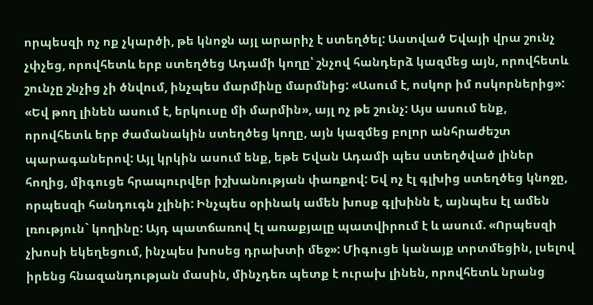որպեսզի ոչ ոք չկարծի, թե կնոջն այլ արարիչ է ստեղծել: Աստված Եվայի վրա շունչ չփչեց, որովհետև երբ ստեղծեց Ադամի կողը՝ շնչով հանդերձ կազմեց այն, որովհետև շունչը շնչից չի ծնվում, ինչպես մարմինը մարմնից: «Ասում է, ոսկոր իմ ոսկորներից»: «Եվ թող լինեն ասում է, երկուսը մի մարմին», այլ ոչ թե շունչ: Այս ասում ենք, որովհետև երբ ժամանակին ստեղծեց կողը, այն կազմեց բոլոր անհրաժեշտ պարագաներով: Այլ կրկին ասում ենք, եթե Եվան Ադամի պես ստեղծված լիներ հողից, միգուցե հրապուրվեր իշխանության փառքով: Եվ ոչ էլ գլխից ստեղծեց կնոջը, որպեսզի հանդուգն չլինի: Ինչպես օրինակ ամեն խոսք գլխինն է, այնպես էլ ամեն լռություն` կողինը: Այդ պատճառով էլ առաքյալը պատվիրում է և ասում. «Որպեսզի չխոսի եկեղեցում, ինչպես խոսեց դրախտի մեջ»: Միգուցե կանայք տրտմեցին, լսելով իրենց հնազանդության մասին, մինչդեռ պետք է ուրախ լինեն, որովհետև նրանց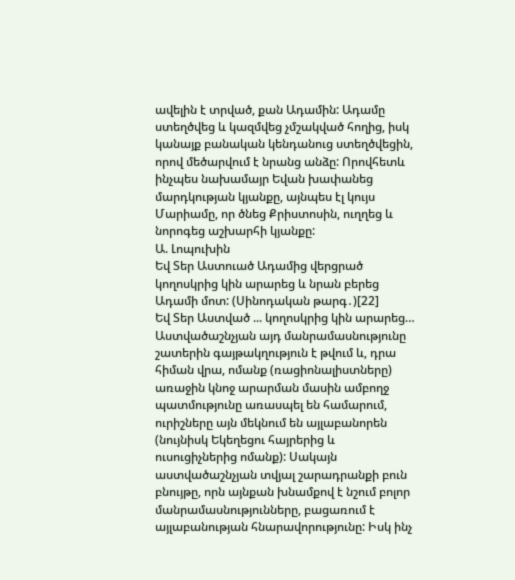ավելին է տրված, քան Ադամին: Ադամը ստեղծվեց և կազմվեց չմշակված հողից, իսկ կանայք բանական կենդանուց ստեղծվեցին, որով մեծարվում է նրանց անձը: Որովհետև ինչպես նախամայր Եվան խափանեց մարդկության կյանքը, այնպես էլ կույս Մարիամը, որ ծնեց Քրիստոսին, ուղղեց և նորոգեց աշխարհի կյանքը:
Ա. Լոպուխին
Եվ Տեր Աստուած Ադամից վերցրած կողոսկրից կին արարեց և նրան բերեց Ադամի մոտ: (Սինոդական թարգ․)[22]
Եվ Տեր Աստված ... կողոսկրից կին արարեց… Աստվածաշնչյան այդ մանրամասնությունը շատերին գայթակղություն է թվում և, դրա հիման վրա, ոմանք (ռացիոնալիստները) առաջին կնոջ արարման մասին ամբողջ պատմությունը առասպել են համարում, ուրիշները այն մեկնում են այլաբանորեն (նույնիսկ Եկեղեցու հայրերից և ուսուցիչներից ոմանք): Սակայն աստվածաշնչյան տվյալ շարադրանքի բուն բնույթը, որն այնքան խնամքով է նշում բոլոր մանրամասնությունները, բացառում է այլաբանության հնարավորությունը: Իսկ ինչ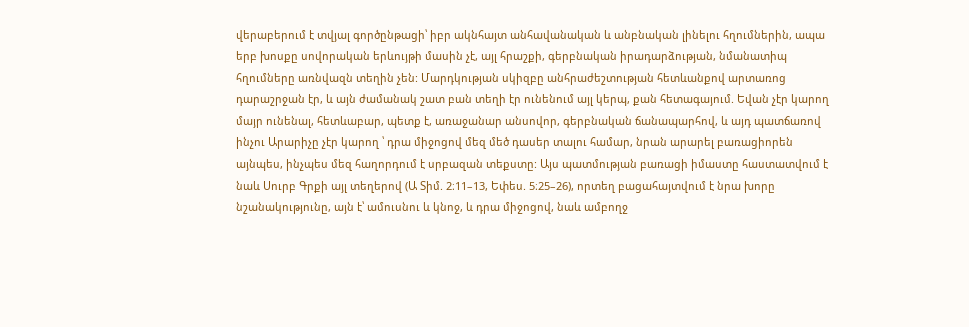վերաբերում է տվյալ գործընթացի՝ իբր ակնհայտ անհավանական և անբնական լինելու հղումներին, ապա երբ խոսքը սովորական երևույթի մասին չէ, այլ հրաշքի, գերբնական իրադարձության, նմանատիպ հղումները առնվազն տեղին չեն: Մարդկության սկիզբը անհրաժեշտության հետևանքով արտառոց դարաշրջան էր, և այն ժամանակ շատ բան տեղի էր ունենում այլ կերպ, քան հետագայում. Եվան չէր կարող մայր ունենալ, հետևաբար, պետք է, առաջանար անսովոր, գերբնական ճանապարհով, և այդ պատճառով ինչու Արարիչը չէր կարող ՝ դրա միջոցով մեզ մեծ դասեր տալու համար, նրան արարել բառացիորեն այնպես, ինչպես մեզ հաղորդում է սրբազան տեքստը: Այս պատմության բառացի իմաստը հաստատվում է նաև Սուրբ Գրքի այլ տեղերով (Ա Տիմ. 2։11–13, Եփես. 5։25–26), որտեղ բացահայտվում է նրա խորը նշանակությունը, այն է՝ ամուսնու և կնոջ, և դրա միջոցով, նաև ամբողջ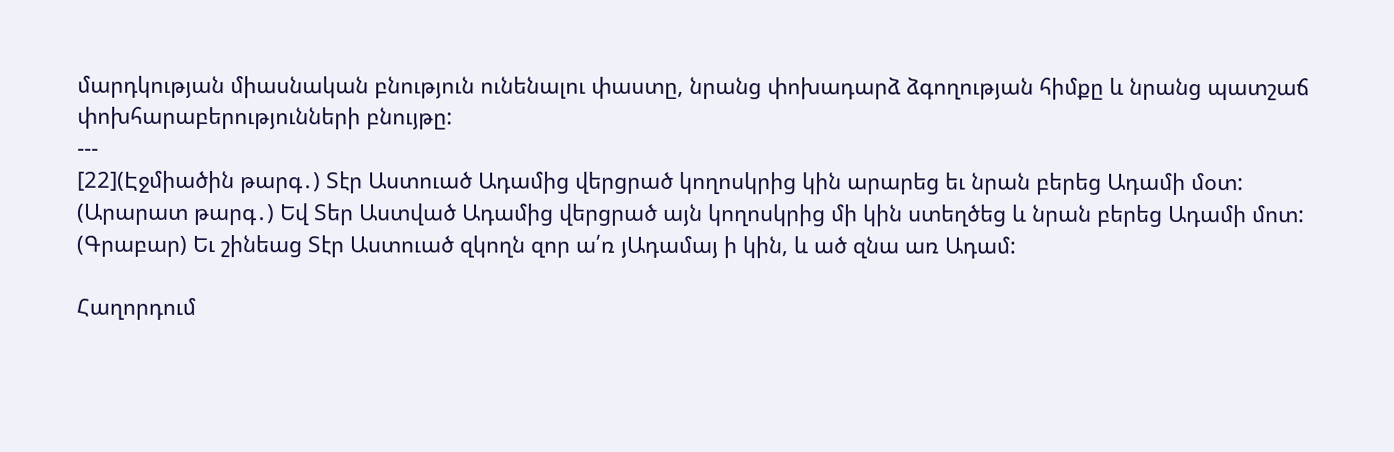մարդկության միասնական բնություն ունենալու փաստը, նրանց փոխադարձ ձգողության հիմքը և նրանց պատշաճ փոխհարաբերությունների բնույթը:
---
[22](Էջմիածին թարգ․) Տէր Աստուած Ադամից վերցրած կողոսկրից կին արարեց եւ նրան բերեց Ադամի մօտ:
(Արարատ թարգ․) Եվ Տեր Աստված Ադամից վերցրած այն կողոսկրից մի կին ստեղծեց և նրան բերեց Ադամի մոտ:
(Գրաբար) Եւ շինեաց Տէր Աստուած զկողն զոր ա՛ռ յԱդամայ ի կին, և ած զնա առ Ադամ:

Հաղորդում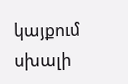կայքում սխալի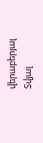վերաբերյալ
Տվյալ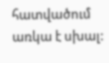հատվածում առկա է սխալ: